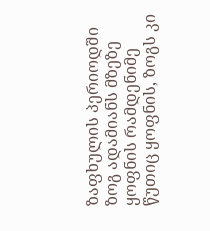ზაფხულის პერიოდში ზოგ ადამიანს მზეზე ყოფნის რამდენიმე წუთიც ყოფნის, ზოგს კი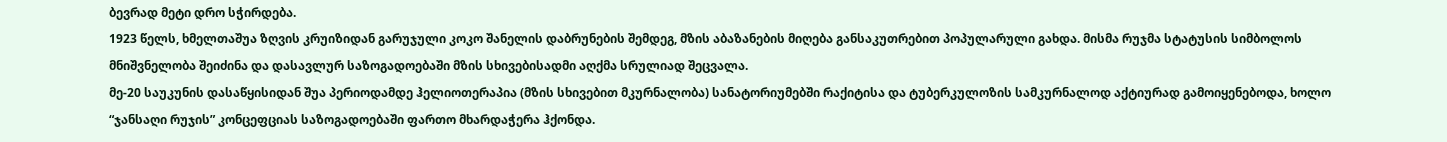ბევრად მეტი დრო სჭირდება.
1923 წელს, ხმელთაშუა ზღვის კრუიზიდან გარუჯული კოკო შანელის დაბრუნების შემდეგ, მზის აბაზანების მიღება განსაკუთრებით პოპულარული გახდა. მისმა რუჯმა სტატუსის სიმბოლოს მნიშვნელობა შეიძინა და დასავლურ საზოგადოებაში მზის სხივებისადმი აღქმა სრულიად შეცვალა.
მე-20 საუკუნის დასაწყისიდან შუა პერიოდამდე ჰელიოთერაპია (მზის სხივებით მკურნალობა) სანატორიუმებში რაქიტისა და ტუბერკულოზის სამკურნალოდ აქტიურად გამოიყენებოდა, ხოლო “ჯანსაღი რუჯის” კონცეფციას საზოგადოებაში ფართო მხარდაჭერა ჰქონდა.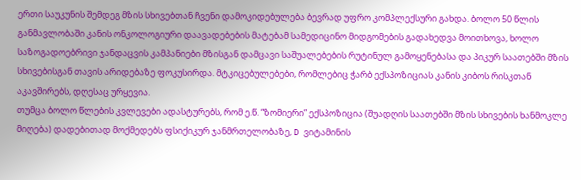ერთი საუკუნის შემდეგ მზის სხივებთან ჩვენი დამოკიდებულება ბევრად უფრო კომპლექსური გახდა. ბოლო 50 წლის განმავლობაში კანის ონკოლოგიური დაავადებების მატებამ სამედიცინო მიდგომების გადახედვა მოითხოვა, ხოლო საზოგადოებრივი ჯანდაცვის კამპანიები მზისგან დამცავი საშუალებების რუტინულ გამოყენებასა და პიკურ საათებში მზის სხივებისგან თავის არიდებაზე ფოკუსირდა. მტკიცებულებები, რომლებიც ჭარბ ექსპოზიციას კანის კიბოს რისკთან აკავშირებს, დღესაც ურყევია.
თუმცა ბოლო წლების კვლევები ადასტურებს, რომ ე.წ. “ზომიერი” ექსპოზიცია (შუადღის საათებში მზის სხივების ხანმოკლე მიღება) დადებითად მოქმედებს ფსიქიკურ ჯანმრთელობაზე, D ვიტამინის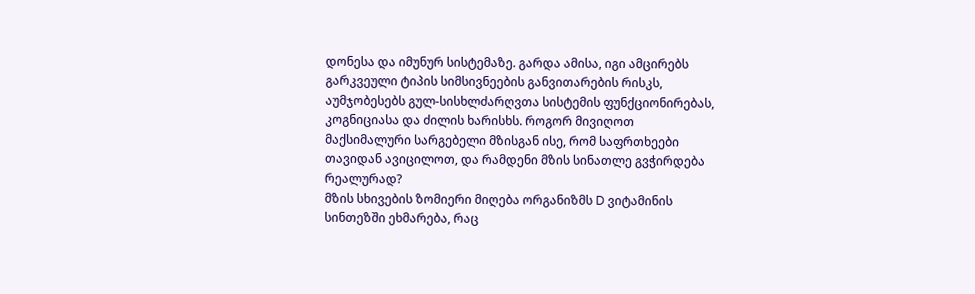დონესა და იმუნურ სისტემაზე. გარდა ამისა, იგი ამცირებს გარკვეული ტიპის სიმსივნეების განვითარების რისკს, აუმჯობესებს გულ-სისხლძარღვთა სისტემის ფუნქციონირებას, კოგნიციასა და ძილის ხარისხს. როგორ მივიღოთ მაქსიმალური სარგებელი მზისგან ისე, რომ საფრთხეები თავიდან ავიცილოთ, და რამდენი მზის სინათლე გვჭირდება რეალურად?
მზის სხივების ზომიერი მიღება ორგანიზმს D ვიტამინის სინთეზში ეხმარება, რაც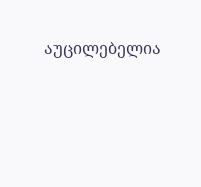აუცილებელია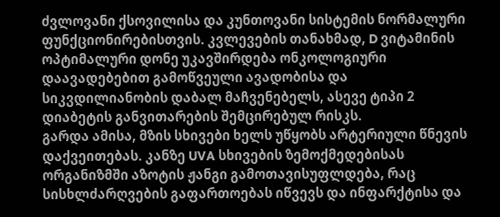ძვლოვანი ქსოვილისა და კუნთოვანი სისტემის ნორმალური ფუნქციონირებისთვის. კვლევების თანახმად, D ვიტამინის ოპტიმალური დონე უკავშირდება ონკოლოგიური დაავადებებით გამოწვეული ავადობისა და სიკვდილიანობის დაბალ მაჩვენებელს, ასევე ტიპი 2 დიაბეტის განვითარების შემცირებულ რისკს.
გარდა ამისა, მზის სხივები ხელს უწყობს არტერიული წნევის დაქვეითებას. კანზე UVA სხივების ზემოქმედებისას ორგანიზმში აზოტის ჟანგი გამოთავისუფლდება, რაც სისხლძარღვების გაფართოებას იწვევს და ინფარქტისა და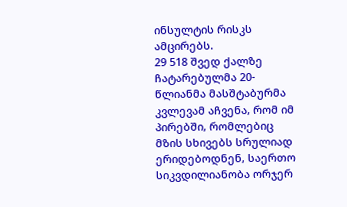ინსულტის რისკს ამცირებს.
29 518 შვედ ქალზე ჩატარებულმა 20-წლიანმა მასშტაბურმა კვლევამ აჩვენა, რომ იმ პირებში, რომლებიც მზის სხივებს სრულიად ერიდებოდნენ, საერთო სიკვდილიანობა ორჯერ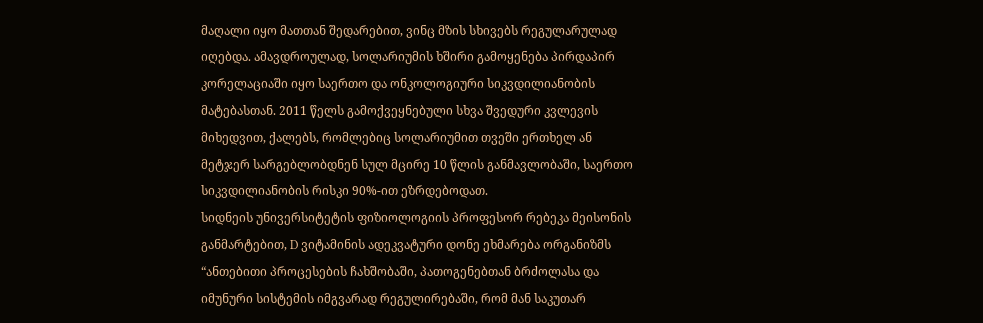მაღალი იყო მათთან შედარებით, ვინც მზის სხივებს რეგულარულად იღებდა. ამავდროულად, სოლარიუმის ხშირი გამოყენება პირდაპირ კორელაციაში იყო საერთო და ონკოლოგიური სიკვდილიანობის მატებასთან. 2011 წელს გამოქვეყნებული სხვა შვედური კვლევის მიხედვით, ქალებს, რომლებიც სოლარიუმით თვეში ერთხელ ან მეტჯერ სარგებლობდნენ სულ მცირე 10 წლის განმავლობაში, საერთო სიკვდილიანობის რისკი 90%-ით ეზრდებოდათ.
სიდნეის უნივერსიტეტის ფიზიოლოგიის პროფესორ რებეკა მეისონის განმარტებით, D ვიტამინის ადეკვატური დონე ეხმარება ორგანიზმს “ანთებითი პროცესების ჩახშობაში, პათოგენებთან ბრძოლასა და იმუნური სისტემის იმგვარად რეგულირებაში, რომ მან საკუთარ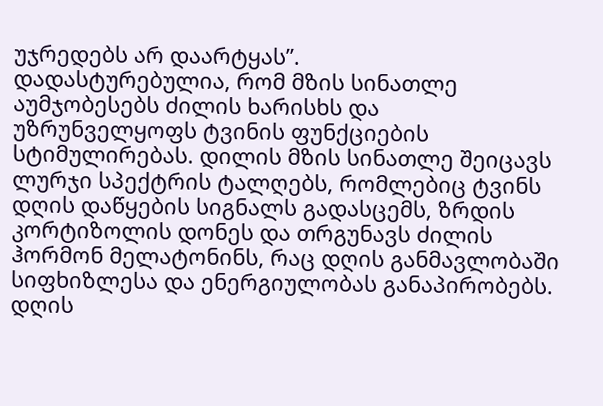უჯრედებს არ დაარტყას”.
დადასტურებულია, რომ მზის სინათლე აუმჯობესებს ძილის ხარისხს და უზრუნველყოფს ტვინის ფუნქციების სტიმულირებას. დილის მზის სინათლე შეიცავს ლურჯი სპექტრის ტალღებს, რომლებიც ტვინს დღის დაწყების სიგნალს გადასცემს, ზრდის კორტიზოლის დონეს და თრგუნავს ძილის ჰორმონ მელატონინს, რაც დღის განმავლობაში სიფხიზლესა და ენერგიულობას განაპირობებს. დღის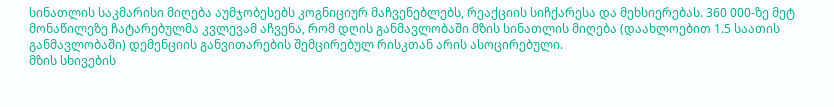სინათლის საკმარისი მიღება აუმჯობესებს კოგნიციურ მაჩვენებლებს, რეაქციის სიჩქარესა და მეხსიერებას. 360 000-ზე მეტ მონაწილეზე ჩატარებულმა კვლევამ აჩვენა, რომ დღის განმავლობაში მზის სინათლის მიღება (დაახლოებით 1.5 საათის განმავლობაში) დემენციის განვითარების შემცირებულ რისკთან არის ასოცირებული.
მზის სხივების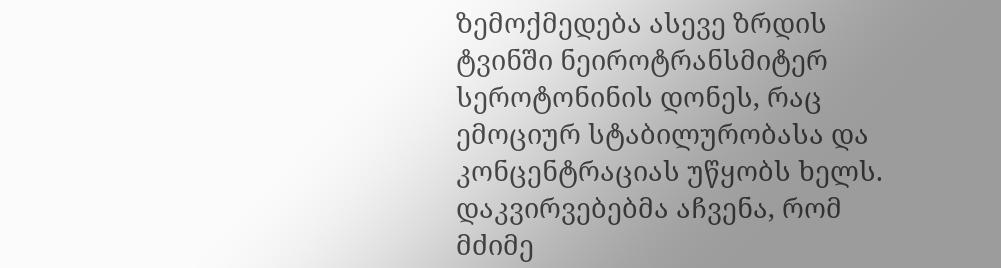ზემოქმედება ასევე ზრდის ტვინში ნეიროტრანსმიტერ სეროტონინის დონეს, რაც ემოციურ სტაბილურობასა და კონცენტრაციას უწყობს ხელს. დაკვირვებებმა აჩვენა, რომ მძიმე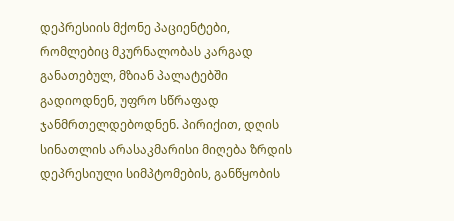დეპრესიის მქონე პაციენტები, რომლებიც მკურნალობას კარგად განათებულ, მზიან პალატებში გადიოდნენ, უფრო სწრაფად ჯანმრთელდებოდნენ. პირიქით, დღის სინათლის არასაკმარისი მიღება ზრდის დეპრესიული სიმპტომების, განწყობის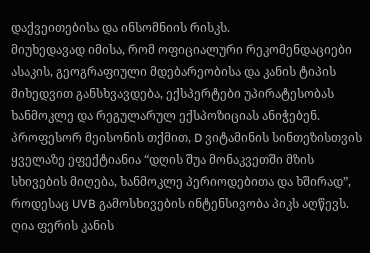დაქვეითებისა და ინსომნიის რისკს.
მიუხედავად იმისა, რომ ოფიციალური რეკომენდაციები ასაკის, გეოგრაფიული მდებარეობისა და კანის ტიპის მიხედვით განსხვავდება, ექსპერტები უპირატესობას ხანმოკლე და რეგულარულ ექსპოზიციას ანიჭებენ.
პროფესორ მეისონის თქმით, D ვიტამინის სინთეზისთვის ყველაზე ეფექტიანია “დღის შუა მონაკვეთში მზის სხივების მიღება, ხანმოკლე პერიოდებითა და ხშირად”, როდესაც UVB გამოსხივების ინტენსივობა პიკს აღწევს.
ღია ფერის კანის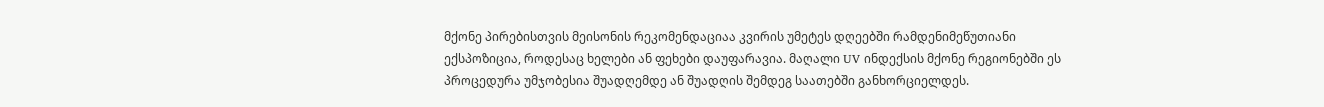მქონე პირებისთვის მეისონის რეკომენდაციაა კვირის უმეტეს დღეებში რამდენიმეწუთიანი ექსპოზიცია, როდესაც ხელები ან ფეხები დაუფარავია. მაღალი UV ინდექსის მქონე რეგიონებში ეს პროცედურა უმჯობესია შუადღემდე ან შუადღის შემდეგ საათებში განხორციელდეს.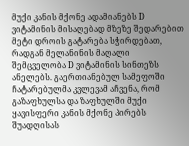მუქი კანის მქონე ადამიანებს D ვიტამინის მისაღებად მზეზე შედარებით მეტი დროის გატარება სჭირდებათ, რადგან მელანინის მაღალი შემცველობა D ვიტამინის სინთეზს ანელებს. გაერთიანებულ სამეფოში ჩატარებულმა კვლევამ აჩვენა, რომ გაზაფხულსა და ზაფხულში მუქი ყავისფერი კანის მქონე პირებს შუადღისას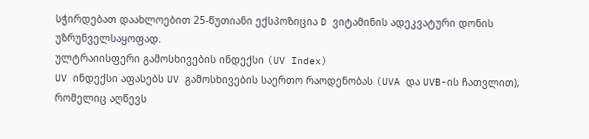სჭირდებათ დაახლოებით 25-წუთიანი ექსპოზიცია D ვიტამინის ადეკვატური დონის უზრუნველსაყოფად.
ულტრაიისფერი გამოსხივების ინდექსი (UV Index)
UV ინდექსი აფასებს UV გამოსხივების საერთო რაოდენობას (UVA და UVB-ის ჩათვლით), რომელიც აღწევს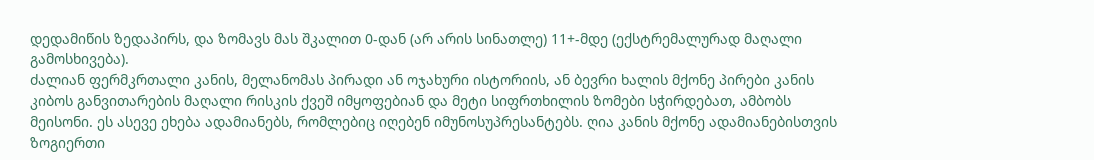დედამიწის ზედაპირს, და ზომავს მას შკალით 0-დან (არ არის სინათლე) 11+-მდე (ექსტრემალურად მაღალი გამოსხივება).
ძალიან ფერმკრთალი კანის, მელანომას პირადი ან ოჯახური ისტორიის, ან ბევრი ხალის მქონე პირები კანის კიბოს განვითარების მაღალი რისკის ქვეშ იმყოფებიან და მეტი სიფრთხილის ზომები სჭირდებათ, ამბობს მეისონი. ეს ასევე ეხება ადამიანებს, რომლებიც იღებენ იმუნოსუპრესანტებს. ღია კანის მქონე ადამიანებისთვის ზოგიერთი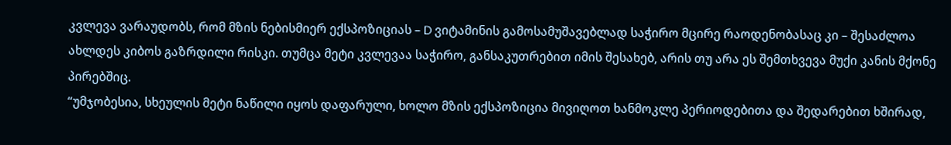კვლევა ვარაუდობს, რომ მზის ნებისმიერ ექსპოზიციას – D ვიტამინის გამოსამუშავებლად საჭირო მცირე რაოდენობასაც კი – შესაძლოა ახლდეს კიბოს გაზრდილი რისკი. თუმცა მეტი კვლევაა საჭირო, განსაკუთრებით იმის შესახებ, არის თუ არა ეს შემთხვევა მუქი კანის მქონე პირებშიც.
“უმჯობესია, სხეულის მეტი ნაწილი იყოს დაფარული, ხოლო მზის ექსპოზიცია მივიღოთ ხანმოკლე პერიოდებითა და შედარებით ხშირად,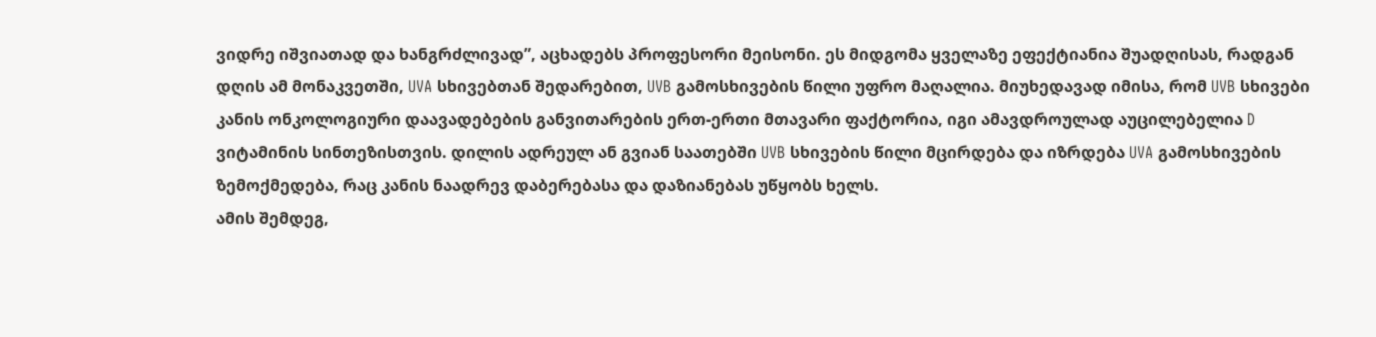ვიდრე იშვიათად და ხანგრძლივად”, აცხადებს პროფესორი მეისონი. ეს მიდგომა ყველაზე ეფექტიანია შუადღისას, რადგან დღის ამ მონაკვეთში, UVA სხივებთან შედარებით, UVB გამოსხივების წილი უფრო მაღალია. მიუხედავად იმისა, რომ UVB სხივები კანის ონკოლოგიური დაავადებების განვითარების ერთ-ერთი მთავარი ფაქტორია, იგი ამავდროულად აუცილებელია D ვიტამინის სინთეზისთვის. დილის ადრეულ ან გვიან საათებში UVB სხივების წილი მცირდება და იზრდება UVA გამოსხივების ზემოქმედება, რაც კანის ნაადრევ დაბერებასა და დაზიანებას უწყობს ხელს.
ამის შემდეგ,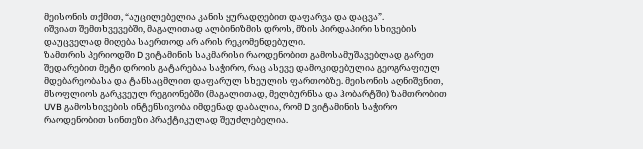მეისონის თქმით, “აუცილებელია კანის ყურადღებით დაფარვა და დაცვა”.
იშვიათ შემთხვევებში, მაგალითად ალბინიზმის დროს, მზის პირდაპირი სხივების დაუცველად მიღება საერთოდ არ არის რეკომენდებული.
ზამთრის პერიოდში D ვიტამინის საკმარისი რაოდენობით გამოსამუშავებლად გარეთ შედარებით მეტი დროის გატარებაა საჭირო, რაც ასევე დამოკიდებულია გეოგრაფიულ მდებარეობასა და ტანსაცმლით დაფარულ სხეულის ფართობზე. მეისონის აღნიშვნით, მსოფლიოს გარკვეულ რეგიონებში (მაგალითად, მელბურნსა და ჰობარტში) ზამთრობით UVB გამოსხივების ინტენსივობა იმდენად დაბალია, რომ D ვიტამინის საჭირო რაოდენობით სინთეზი პრაქტიკულად შეუძლებელია.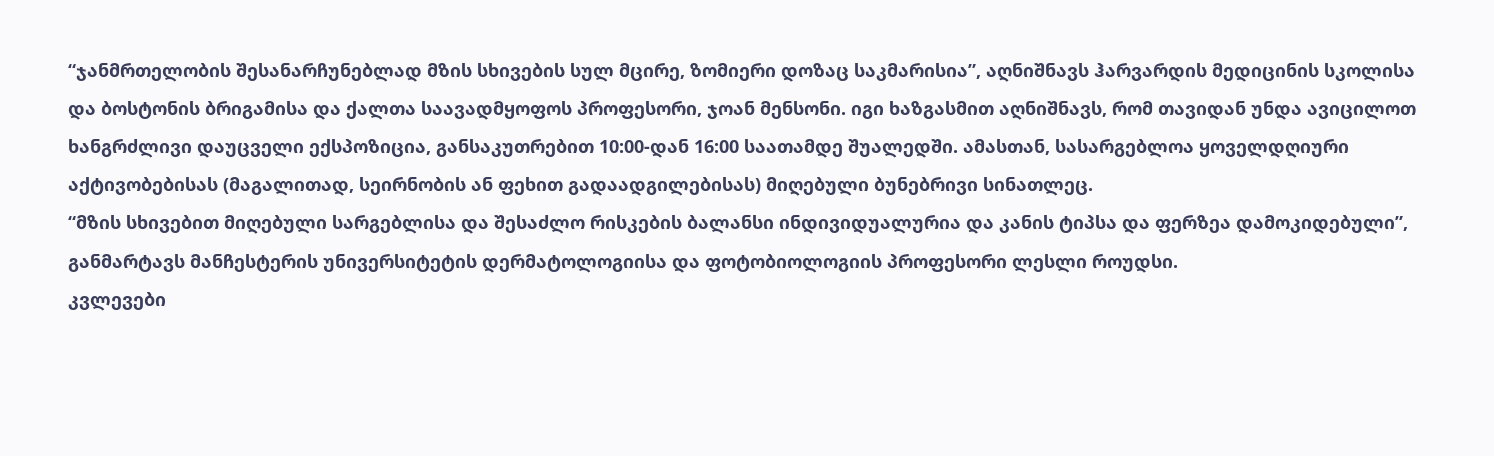“ჯანმრთელობის შესანარჩუნებლად მზის სხივების სულ მცირე, ზომიერი დოზაც საკმარისია”, აღნიშნავს ჰარვარდის მედიცინის სკოლისა და ბოსტონის ბრიგამისა და ქალთა საავადმყოფოს პროფესორი, ჯოან მენსონი. იგი ხაზგასმით აღნიშნავს, რომ თავიდან უნდა ავიცილოთ ხანგრძლივი დაუცველი ექსპოზიცია, განსაკუთრებით 10:00-დან 16:00 საათამდე შუალედში. ამასთან, სასარგებლოა ყოველდღიური აქტივობებისას (მაგალითად, სეირნობის ან ფეხით გადაადგილებისას) მიღებული ბუნებრივი სინათლეც.
“მზის სხივებით მიღებული სარგებლისა და შესაძლო რისკების ბალანსი ინდივიდუალურია და კანის ტიპსა და ფერზეა დამოკიდებული”, განმარტავს მანჩესტერის უნივერსიტეტის დერმატოლოგიისა და ფოტობიოლოგიის პროფესორი ლესლი როუდსი.
კვლევები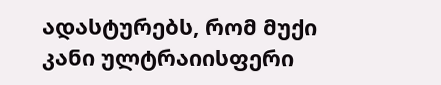ადასტურებს, რომ მუქი კანი ულტრაიისფერი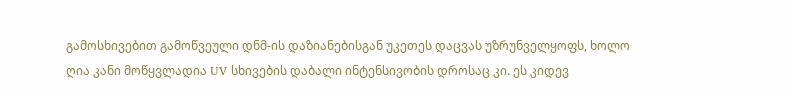გამოსხივებით გამოწვეული დნმ-ის დაზიანებისგან უკეთეს დაცვას უზრუნველყოფს, ხოლო ღია კანი მოწყვლადია UV სხივების დაბალი ინტენსივობის დროსაც კი. ეს კიდევ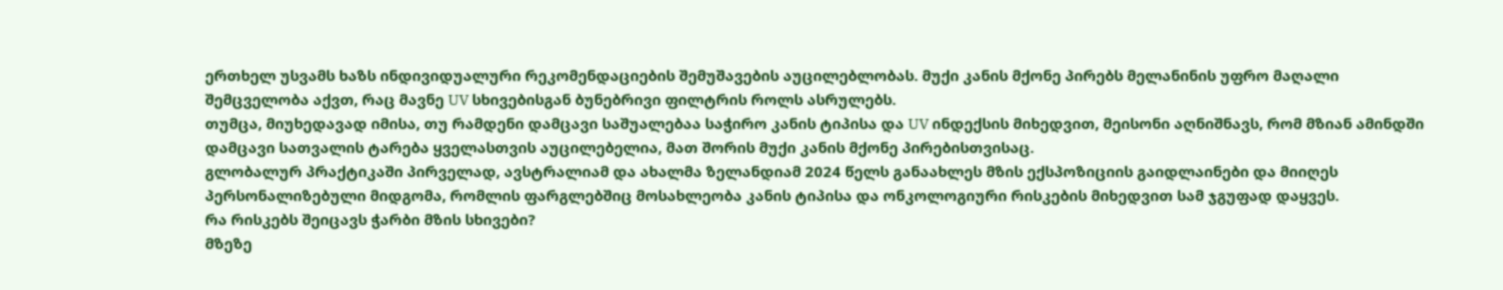ერთხელ უსვამს ხაზს ინდივიდუალური რეკომენდაციების შემუშავების აუცილებლობას. მუქი კანის მქონე პირებს მელანინის უფრო მაღალი შემცველობა აქვთ, რაც მავნე UV სხივებისგან ბუნებრივი ფილტრის როლს ასრულებს.
თუმცა, მიუხედავად იმისა, თუ რამდენი დამცავი საშუალებაა საჭირო კანის ტიპისა და UV ინდექსის მიხედვით, მეისონი აღნიშნავს, რომ მზიან ამინდში დამცავი სათვალის ტარება ყველასთვის აუცილებელია, მათ შორის მუქი კანის მქონე პირებისთვისაც.
გლობალურ პრაქტიკაში პირველად, ავსტრალიამ და ახალმა ზელანდიამ 2024 წელს განაახლეს მზის ექსპოზიციის გაიდლაინები და მიიღეს პერსონალიზებული მიდგომა, რომლის ფარგლებშიც მოსახლეობა კანის ტიპისა და ონკოლოგიური რისკების მიხედვით სამ ჯგუფად დაყვეს.
რა რისკებს შეიცავს ჭარბი მზის სხივები?
მზეზე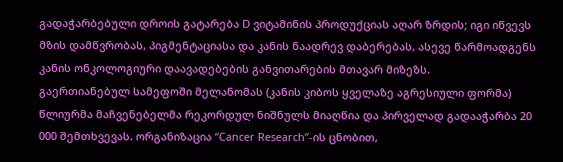გადაჭარბებული დროის გატარება D ვიტამინის პროდუქციას აღარ ზრდის; იგი იწვევს მზის დამწვრობას, პიგმენტაციასა და კანის ნაადრევ დაბერებას, ასევე წარმოადგენს კანის ონკოლოგიური დაავადებების განვითარების მთავარ მიზეზს.
გაერთიანებულ სამეფოში მელანომას (კანის კიბოს ყველაზე აგრესიული ფორმა) წლიურმა მაჩვენებელმა რეკორდულ ნიშნულს მიაღწია და პირველად გადააჭარბა 20 000 შემთხვევას. ორგანიზაცია “Cancer Research”-ის ცნობით,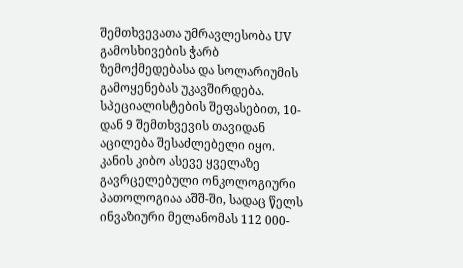შემთხვევათა უმრავლესობა UV გამოსხივების ჭარბ ზემოქმედებასა და სოლარიუმის გამოყენებას უკავშირდება. სპეციალისტების შეფასებით, 10-დან 9 შემთხვევის თავიდან აცილება შესაძლებელი იყო. კანის კიბო ასევე ყველაზე გავრცელებული ონკოლოგიური პათოლოგიაა აშშ-ში, სადაც წელს ინვაზიური მელანომას 112 000-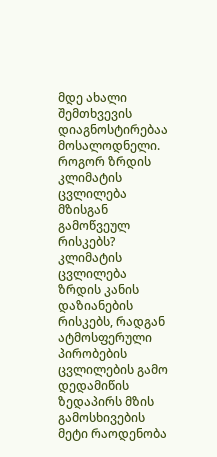მდე ახალი შემთხვევის დიაგნოსტირებაა მოსალოდნელი.
როგორ ზრდის კლიმატის ცვლილება მზისგან გამოწვეულ რისკებს?
კლიმატის ცვლილება ზრდის კანის დაზიანების რისკებს, რადგან ატმოსფერული პირობების ცვლილების გამო დედამიწის ზედაპირს მზის გამოსხივების მეტი რაოდენობა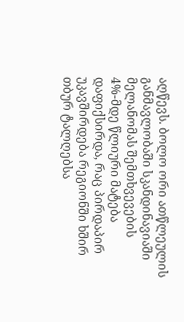აღწევს. ბოლო ორი ათწლეულის განმავლობაში სკანდინავიაში მელანომას შემთხვევების 4%-მდე წლიური მატება დაფიქსირდა, რაც პირდაპირ უკავშირდება რეგიონში ხშირ თბურ ტალღებსა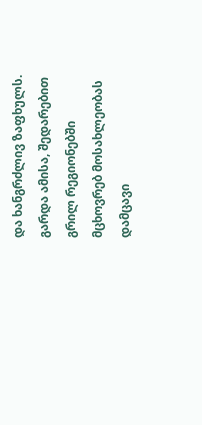და ხანგრძლივ ზაფხულს. გარდა ამისა, შედარებით გრილ რეგიონებში მცხოვრებ მოსახლეობას დამცავი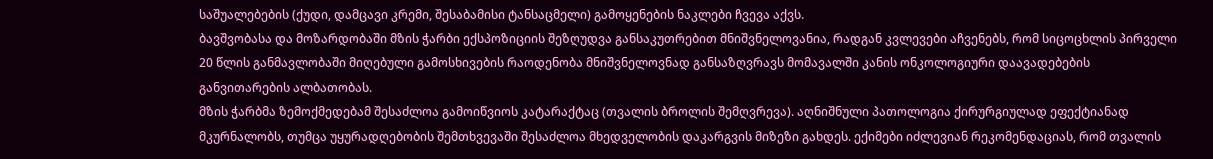საშუალებების (ქუდი, დამცავი კრემი, შესაბამისი ტანსაცმელი) გამოყენების ნაკლები ჩვევა აქვს.
ბავშვობასა და მოზარდობაში მზის ჭარბი ექსპოზიციის შეზღუდვა განსაკუთრებით მნიშვნელოვანია, რადგან კვლევები აჩვენებს, რომ სიცოცხლის პირველი 20 წლის განმავლობაში მიღებული გამოსხივების რაოდენობა მნიშვნელოვნად განსაზღვრავს მომავალში კანის ონკოლოგიური დაავადებების განვითარების ალბათობას.
მზის ჭარბმა ზემოქმედებამ შესაძლოა გამოიწვიოს კატარაქტაც (თვალის ბროლის შემღვრევა). აღნიშნული პათოლოგია ქირურგიულად ეფექტიანად მკურნალობს, თუმცა უყურადღებობის შემთხვევაში შესაძლოა მხედველობის დაკარგვის მიზეზი გახდეს. ექიმები იძლევიან რეკომენდაციას, რომ თვალის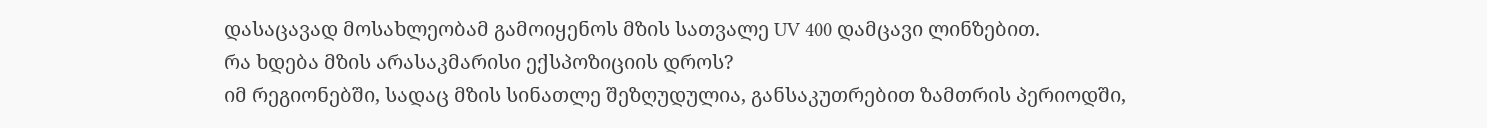დასაცავად მოსახლეობამ გამოიყენოს მზის სათვალე UV 400 დამცავი ლინზებით.
რა ხდება მზის არასაკმარისი ექსპოზიციის დროს?
იმ რეგიონებში, სადაც მზის სინათლე შეზღუდულია, განსაკუთრებით ზამთრის პერიოდში,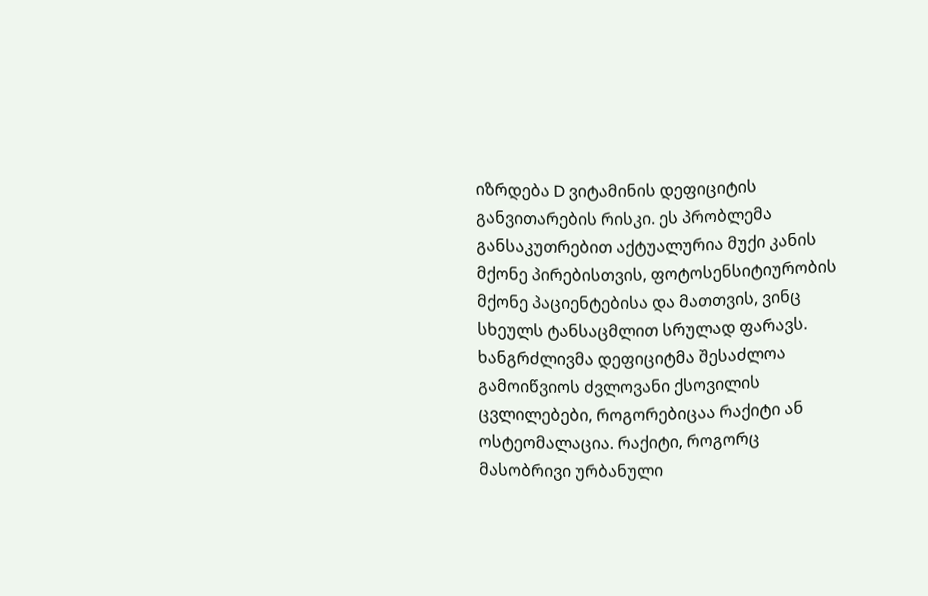იზრდება D ვიტამინის დეფიციტის განვითარების რისკი. ეს პრობლემა განსაკუთრებით აქტუალურია მუქი კანის მქონე პირებისთვის, ფოტოსენსიტიურობის მქონე პაციენტებისა და მათთვის, ვინც სხეულს ტანსაცმლით სრულად ფარავს.
ხანგრძლივმა დეფიციტმა შესაძლოა გამოიწვიოს ძვლოვანი ქსოვილის ცვლილებები, როგორებიცაა რაქიტი ან ოსტეომალაცია. რაქიტი, როგორც მასობრივი ურბანული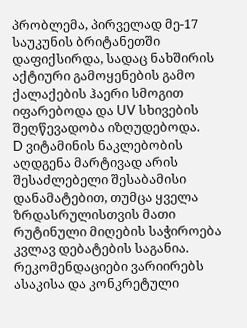პრობლემა, პირველად მე-17 საუკუნის ბრიტანეთში დაფიქსირდა, სადაც ნახშირის აქტიური გამოყენების გამო ქალაქების ჰაერი სმოგით იფარებოდა და UV სხივების შეღწევადობა იზღუდებოდა.
D ვიტამინის ნაკლებობის აღდგენა მარტივად არის შესაძლებელი შესაბამისი დანამატებით, თუმცა ყველა ზრდასრულისთვის მათი რუტინული მიღების საჭიროება კვლავ დებატების საგანია. რეკომენდაციები ვარიირებს ასაკისა და კონკრეტული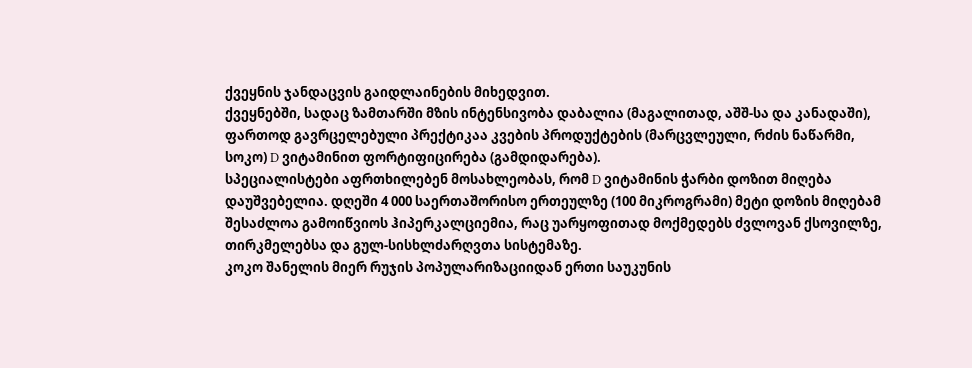ქვეყნის ჯანდაცვის გაიდლაინების მიხედვით.
ქვეყნებში, სადაც ზამთარში მზის ინტენსივობა დაბალია (მაგალითად, აშშ-სა და კანადაში), ფართოდ გავრცელებული პრექტიკაა კვების პროდუქტების (მარცვლეული, რძის ნაწარმი, სოკო) D ვიტამინით ფორტიფიცირება (გამდიდარება).
სპეციალისტები აფრთხილებენ მოსახლეობას, რომ D ვიტამინის ჭარბი დოზით მიღება დაუშვებელია. დღეში 4 000 საერთაშორისო ერთეულზე (100 მიკროგრამი) მეტი დოზის მიღებამ შესაძლოა გამოიწვიოს ჰიპერკალციემია, რაც უარყოფითად მოქმედებს ძვლოვან ქსოვილზე, თირკმელებსა და გულ-სისხლძარღვთა სისტემაზე.
კოკო შანელის მიერ რუჯის პოპულარიზაციიდან ერთი საუკუნის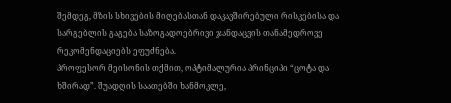შემდეგ, მზის სხივების მიღებასთან დაკავშირებული რისკებისა და სარგებლის გაგება საზოგადოებრივი ჯანდაცვის თანამედროვე რეკომენდაციებს ეფუძნება.
პროფესორ მეისონის თქმით, ოპტიმალურია პრინციპი “ცოტა და ხშირად”. შუადღის საათებში ხანმოკლე,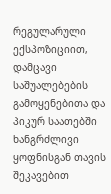რეგულარული ექსპოზიციით, დამცავი საშუალებების გამოყენებითა და პიკურ საათებში ხანგრძლივი ყოფნისგან თავის შეკავებით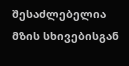შესაძლებელია მზის სხივებისგან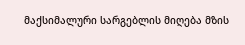მაქსიმალური სარგებლის მიღება მზის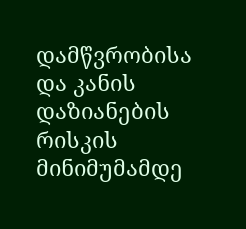დამწვრობისა და კანის დაზიანების რისკის მინიმუმამდე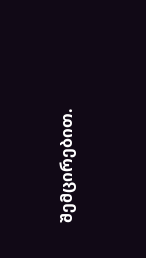შემცირებით.